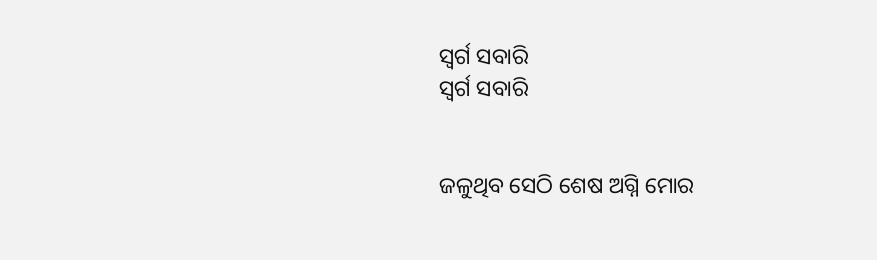ସ୍ବର୍ଗ ସବାରି
ସ୍ବର୍ଗ ସବାରି


ଜଳୁଥିବ ସେଠି ଶେଷ ଅଗ୍ନି ମୋର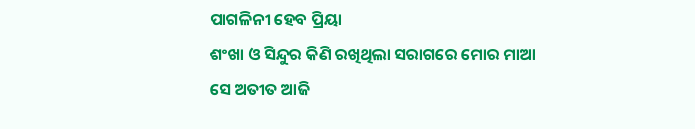ପାଗଳିନୀ ହେବ ପ୍ରିୟା
ଶଂଖା ଓ ସିନ୍ଦୁର କିଣି ରଖିଥିଲା ସରାଗରେ ମୋର ମାଆ
ସେ ଅତୀତ ଆଜି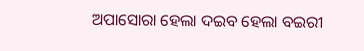ଅପାସୋରା ହେଲା ଦଇବ ହେଲା ବଇରୀ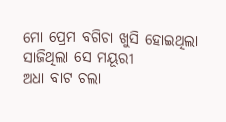ମୋ ପ୍ରେମ ବଗିଚା ଖୁସି ହୋଇଥିଲା ସାଜିଥିଲା ସେ ମୟୂରୀ
ଅଧା ବାଟ ଚଲା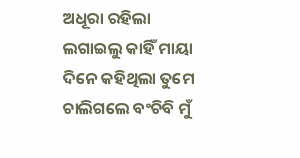ଅଧୂରା ରହିଲା ଲଗାଇଲୁ କାହିଁ ମାୟା
ଦିନେ କହିଥିଲା ତୁମେ ଚାଲିଗଲେ ବଂଚିବି ମୁଁ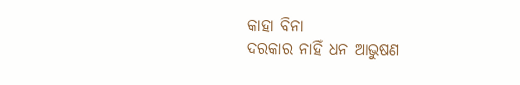କାହା ବିନା
ଦରକାର ନାହିଁ ଧନ ଆଭୁଷଣ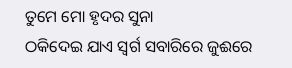ତୁମେ ମୋ ହୃଦର ସୁନା
ଠକିଦେଇ ଯାଏ ସ୍ବର୍ଗ ସବାରିରେ ଜୁଈରେ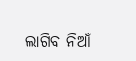ଲାଗିବ ନିଆଁ